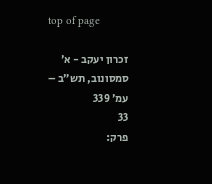top of page

זכרון יעקב - א׳ סמסונוב, תש״ב – עמ׳ 339
33
פרק: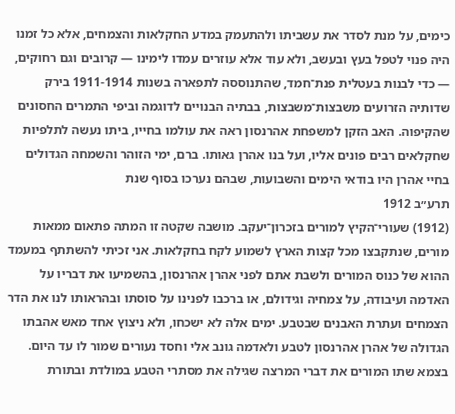כימים, על מנת לסדר את עשביתו ולהתעמק במדע החקלאות והצמחים, אלא כל זמנו היה פנוי לטפל בעץ ובעשב, ולא עוד אלא עוזרים עמדו לימינו — קרובים וגם רחוקים, — כדי לבנות בעטלית פנת־חמד, שהתנוססה לתפארה בשנות 1911-1914 בירק שדותיה הזרועים משבצות־משבצות, בבתיה הבנויים לדוגמה וביפי התמרים החסונים שהקיפוה. האב הזקן למשפחת אהרנסון ראה את עולמו בחייו, ביתו נעשה לתלפיות שחקלאים רבים פונים אליו, ועל בנו אהרן גאותו. ברם, ימי הזוהר והשמחה הגדולים בחיי אהרן היו בודאי הימים והשבועות, שבהם נערכו בסוף שנת
תרע״ב 1912
(1912) שעורי־הקיץ למורים בזכרון־יעקב. מושבה שקטה זו המתה פתאום ממאות מורים, שנתקבצו מכל קצות הארץ לשמוע לקח בחקלאות. אני זכיתי להשתתף במעמד ההוא של כנוס המורים ולשבת אתם לפני אהרן אהרנסון, בהשמיעו את דבריו על האדמה ועיבודה, על צמחיה וגידולם, או ברכבו לפנינו על סוסתו ובהראותו לנו את הדר הצמחים ועתרת האבנים שבטבע. ימים אלה לא ישכחו, ולא ניצוץ אחד מאש אהבתו הגדולה של אהרן אהרנסון לטבע ולאדמה גונב אלי וחסד נעורים שמור לו עד היום. בצמא שתו המורים את דברי המרצה שגילה את מסתרי הטבע במולדת ובתורת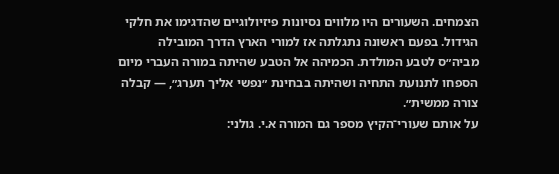הצמחים. השעורים היו מלווים נסיונות פיזיולוגיים שהדגימו את חלקי הגידול. בפעם ראשונה נתגלתה אז למורי הארץ הדרך המובילה מביה״ס לטבע המולדת. הכמיהה אל הטבע שהיתה במורה העברי מיום הספחו לתנועת התחיה ושהיתה בבחינת ״נפשי אליך תערג״, — קבלה צורה ממשית״.
על אותם שעורי־הקיץ מספר גם המורה א.י. גולני: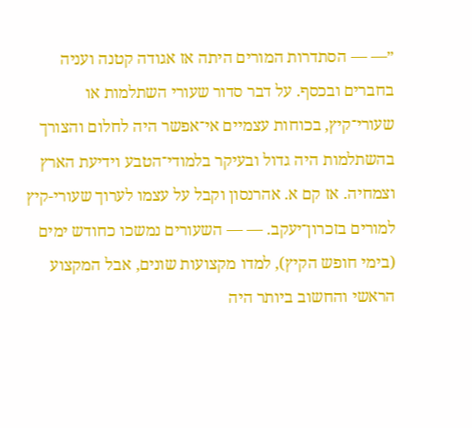״— — הסתדרות המורים היתה אז אגודה קטנה ועניה בחברים ובכסף. על דבר סדור שעורי השתלמות או שעורי־קיץ, בכוחות עצמיים אי־אפשר היה לחלום והצורך בהשתלמות היה גדול ובעיקר בלמודי־הטבע וידיעת הארץ וצמחיה. אז קם א. אהרנסון וקבל על עצמו לערוך שעורי-קיץ למורים בזכרון־יעקב. — — השעורים נמשכו כחודש ימים (בימי חופש הקיץ), למדו מקצועות שונים, אבל המקצוע הראשי והחשוב ביותר היה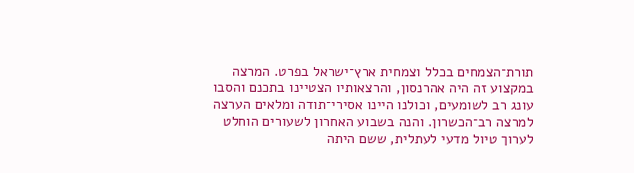תורת־הצמחים בכלל וצמחית ארץ־ישראל בפרט. המרצה במקצוע זה היה אהרנסון, והרצאותיו הצטיינו בתכנם והסבו עונג רב לשומעים, וכולנו היינו אסירי־תודה ומלאים הערצה למרצה רב־הכשרון. והנה בשבוע האחרון לשעורים הוחלט לערוך טיול מדעי לעתלית, ששם היתה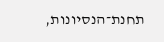תחנת־הנסיונות,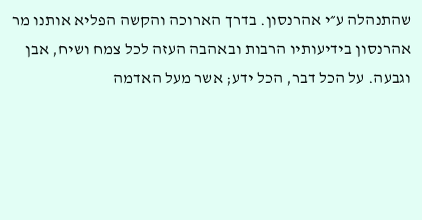שהתנהלה ע״י אהרנסון. בדרך הארוכה והקשה הפליא אותנו מר אהרנסון בידיעותיו הרבות ובאהבה העזה לכל צמח ושיח, אבן וגבעה. על הכל דבר, הכל ידע; אשר מעל האדמה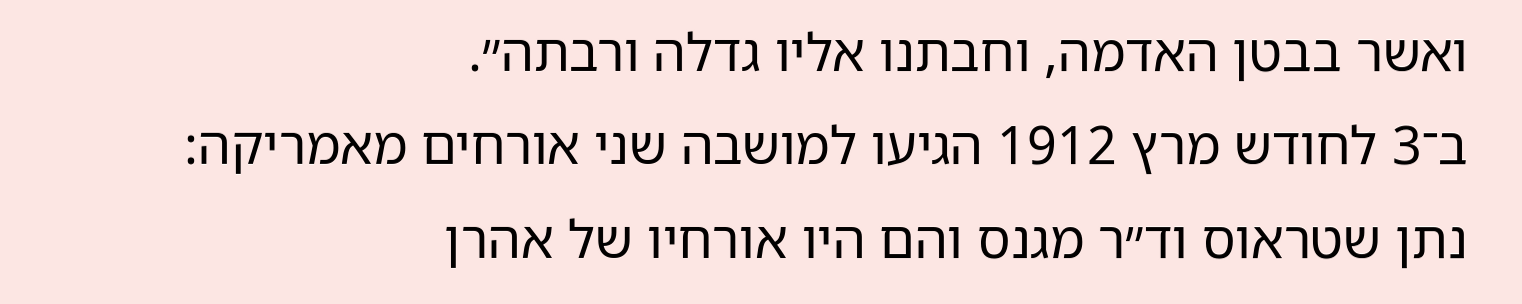ואשר בבטן האדמה, וחבתנו אליו גדלה ורבתה״.
ב־3 לחודש מרץ 1912 הגיעו למושבה שני אורחים מאמריקה: נתן שטראוס וד״ר מגנס והם היו אורחיו של אהרן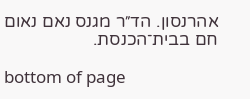אהרנסון. הד״ר מגנס נאם נאום חם בבית־הכנסת.

bottom of page